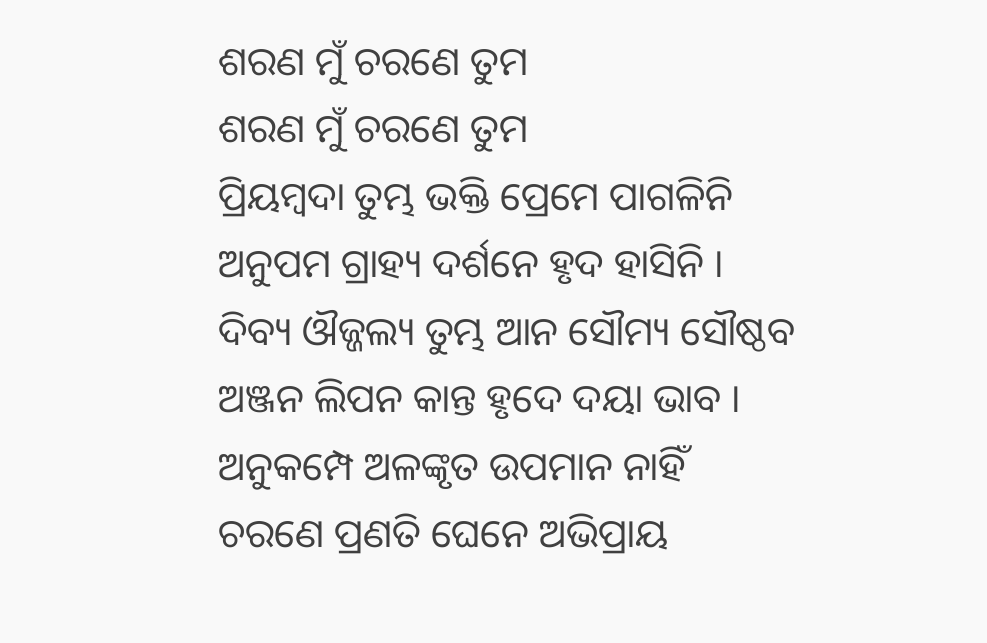ଶରଣ ମୁଁ ଚରଣେ ତୁମ
ଶରଣ ମୁଁ ଚରଣେ ତୁମ
ପ୍ରିୟମ୍ବଦା ତୁମ୍ଭ ଭକ୍ତି ପ୍ରେମେ ପାଗଳିନି
ଅନୁପମ ଗ୍ରାହ୍ୟ ଦର୍ଶନେ ହୃଦ ହାସିନି ।
ଦିବ୍ୟ ଔଜ୍ଜଲ୍ୟ ତୁମ୍ଭ ଆନ ସୌମ୍ୟ ସୌଷ୍ଠବ
ଅଞ୍ଜନ ଲିପନ କାନ୍ତ ହୃଦେ ଦୟା ଭାବ ।
ଅନୁକମ୍ପେ ଅଳଙ୍କୃତ ଉପମାନ ନାହିଁ
ଚରଣେ ପ୍ରଣତି ଘେନେ ଅଭିପ୍ରାୟ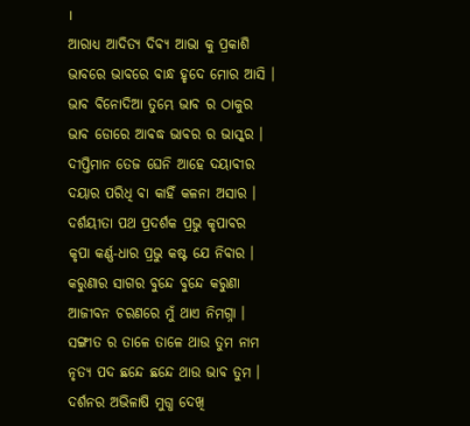।
ଆରାଧ୍ୟ ଆଦିତ୍ୟ ଦିବ୍ୟ ଆଭା କୁ ପ୍ରକାଶି
ଭାବରେ ଭାବରେ ବାନ୍ଧ ହୃଦେ ମୋର ଆସି ।
ଭାବ ବିନୋଦିଆ ତୁମ୍ଭେ ଭାବ ର ଠାକୁର
ଭାବ ଡୋରେ ଆବଦ୍ଧ ଭାବର ର ଭାସ୍କର ।
ଦୀପ୍ତିମାନ ତେଜ ଘେନି ଆହେ ଦୟାବୀର
ଦୟାର ପରିଧି ବା କାହିଁ କଳନା ଅସାର ।
ଦର୍ଶୟୀତା ପଥ ପ୍ରଦର୍ଶକ ପ୍ରଭୁ କୃପାବର
କୃପା କର୍ଣ୍ଣ-ଧାର ପ୍ରଭୁ କଷ୍ଟ ଯେ ନିବାର ।
କରୁଣାର ସାଗର ବୁନ୍ଦେ ବୁନ୍ଦେ କରୁଣା
ଆଜୀବନ ଚରଣରେ ମୁଁ ଥାଏ ନିମଗ୍ନା ।
ସଙ୍ଗୀତ ର ତାଳେ ତାଳେ ଥାଉ ତୁମ ନାମ
ନୃତ୍ୟ ପଦ ଛନ୍ଦେ ଛନ୍ଦେ ଥାଉ ଭାବ ତୁମ ।
ଦର୍ଶନର ଅଭିଳାଷି ମୁଗ୍ଧ ଦେଖି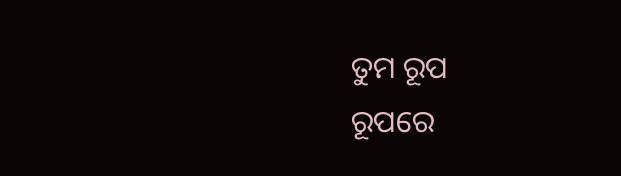ତୁମ ରୂପ
ରୂପରେ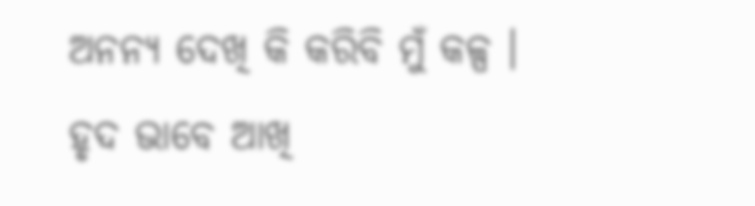ଅନନ୍ୟ ଦେଖି କି କରିବି ମୁଁ କଳ୍ପ ।
ହୃଦ ଭାବେ ଆଖି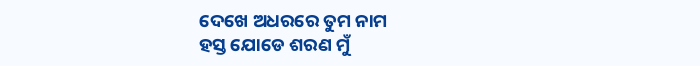ଦେଖେ ଅଧରରେ ତୁମ ନାମ
ହସ୍ତ ଯୋଡେ ଶରଣ ମୁଁ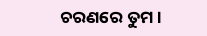ଚରଣରେ ତୁମ ।